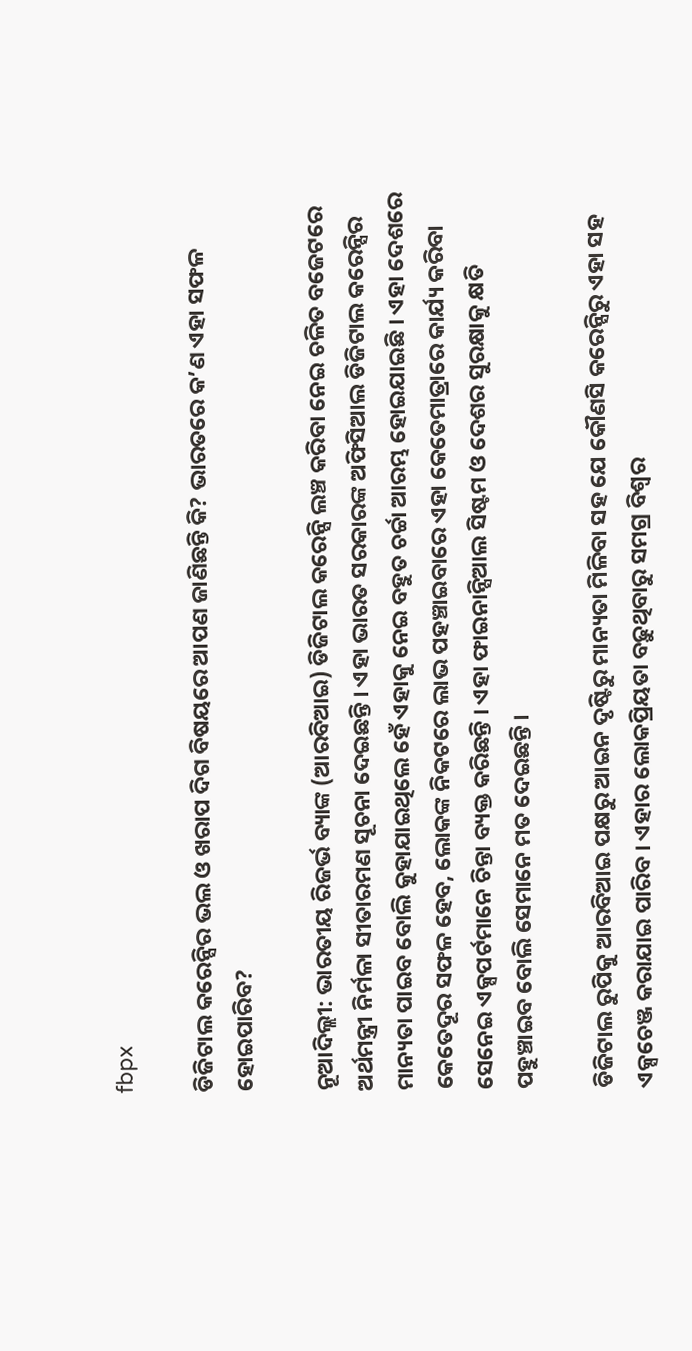fbpx

ଡିଜିଟାଲ କରେନ୍ସିର ଭଲ ଓ ଖରାପ ଦିଗ ବିଷୟରେ ଆପଣ ଜାଣିଛନ୍ତି କି? ଭାରତରେ କ’ଣ ଏହା ସଫଳ ହୋଇପାରିବ?

ନୂଆଦିଲ୍ଲୀ: ଭାରତୀୟ ରିଜର୍ଭ ବ୍ୟାଙ୍କ (ଆରବିଆଇ) ଡିଜିଟାଲ କରେନ୍ସି ଲଞ୍ଚ କରିବା ନେଇ ଚଳିତ ବଜେଟରେ ଅର୍ଥମନ୍ତ୍ରୀ ନିର୍ମଳା ସୀତାରମଣ ସୂଚନା ଦେଇଛନ୍ତି । ଏହା ଭାରତ ସରକାରଙ୍କ ଅଫିସିଆଲ ଡିଜିଟାଲ କରେନ୍ସିର ମାନ୍ୟତା ପାଇବ ବୋଲି କୁହାଯାଇଥିଲେ ହେଁ ଏହାକୁ ନେଇ ବହୁତ ଚର୍ଚ୍ଚା ଆରମ୍ଭ ହୋଇଯାଇଛି । ଏହା ଦେଶରେ କେତେଦୂର ସଫଳ ହେବ, ଲୋକଙ୍କ ନିକଟରେ ଲାଭ ପହଞ୍ଚାଇବାରେ ଏହା କେତେମାତ୍ରାରେ କାର୍ଯ୍ୟ କରିବା ସେନେଇ ଏକ୍ସପର୍ଟମାନେ ଚିନ୍ତା ବ୍ୟକ୍ତ କରିଛନ୍ତି । ଏହା ଫାଇନାନ୍ସିଆଲ ସିଷ୍ଟମ ଓ ଦେଶର ସୁରକ୍ଷାକୁ କ୍ଷତି ପହୁଞ୍ଚାଇବ ବୋଲି ସେମାନେ ମତ ଦେଇଛନ୍ତି ।

ଡିଜିଟାଲ ରୁପିକୁ ଆରବିଆଇ ପକ୍ଷରୁ ଆଇନ ଦୃଷ୍ଟିରୁ ମାନ୍ୟତା ମିଳିବା ସହ ଯେ କୌଣସି କରେନ୍ସିରୁ ଏହା ସହ ଏକ୍ସଚେଞ୍ଜ କରାଯାଇ ପାରିବ । ଏହାର ଲୋକପ୍ରିୟତା ବଢ଼ୁଥିବାରୁ ସମଗ୍ର ବିଶ୍ୱର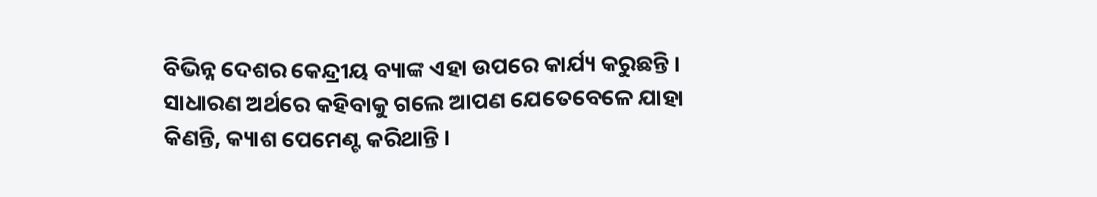ବିଭିନ୍ନ ଦେଶର କେନ୍ଦ୍ରୀୟ ବ୍ୟାଙ୍କ ଏହା ଉପରେ କାର୍ଯ୍ୟ କରୁଛନ୍ତି । ସାଧାରଣ ଅର୍ଥରେ କହିବାକୁ ଗଲେ ଆପଣ ଯେତେବେଳେ ଯାହା କିଣନ୍ତି, କ୍ୟାଶ ପେମେଣ୍ଟ କରିଥାନ୍ତି ।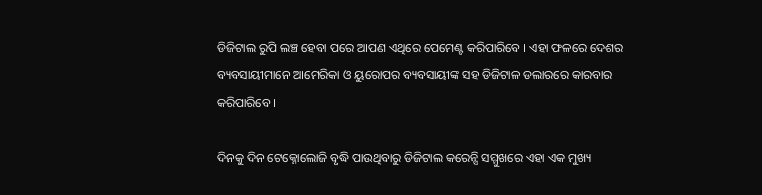ଡିଜିଟାଲ ରୁପି ଲଞ୍ଚ ହେବା ପରେ ଆପଣ ଏଥିରେ ପେମେଣ୍ଟ କରିପାରିବେ । ଏହା ଫଳରେ ଦେଶର ବ୍ୟବସାୟୀମାନେ ଆମେରିକା ଓ ୟୁରୋପର ବ୍ୟବସାୟୀଙ୍କ ସହ ଡିଜିଟାଳ ଡଲାରରେ କାରବାର କରିପାରିବେ ।

ଦିନକୁ ଦିନ ଟେକ୍ନୋଲୋଜି ବୃଦ୍ଧି ପାଉଥିବାରୁ ଡିଜିଟାଲ କରେନ୍ସି ସମ୍ମୁଖରେ ଏହା ଏକ ମୁଖ୍ୟ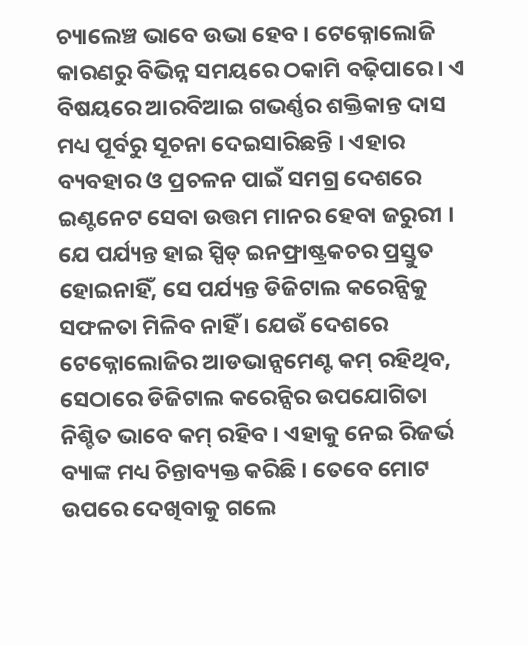ଚ୍ୟାଲେଞ୍ଚ ଭାବେ ଉଭା ହେବ । ଟେକ୍ନୋଲୋଜି କାରଣରୁ ବିଭିନ୍ନ ସମୟରେ ଠକାମି ବଢ଼ିପାରେ । ଏ ବିଷୟରେ ଆରବିଆଇ ଗଭର୍ଣ୍ଣର ଶକ୍ତିକାନ୍ତ ଦାସ ମଧ୍ୟ ପୂର୍ବରୁ ସୂଚନା ଦେଇସାରିଛନ୍ତି । ଏହାର ବ୍ୟବହାର ଓ ପ୍ରଚଳନ ପାଇଁ ସମଗ୍ର ଦେଶରେ ଇଣ୍ଟନେଟ ସେବା ଉତ୍ତମ ମାନର ହେବା ଜରୁରୀ । ଯେ ପର୍ଯ୍ୟନ୍ତ ହାଇ ସ୍ପିଡ୍ ଇନଫ୍ରାଷ୍ଟ୍ରକଚର ପ୍ରସ୍ତୁତ ହୋଇନାହିଁ, ସେ ପର୍ଯ୍ୟନ୍ତ ଡିଜିଟାଲ କରେନ୍ସିକୁ ସଫଳତା ମିଳିବ ନାହିଁ । ଯେଉଁ ଦେଶରେ ଟେକ୍ନୋଲୋଜିର ଆଡଭାନ୍ସମେଣ୍ଟ କମ୍ ରହିଥିବ, ସେଠାରେ ଡିଜିଟାଲ କରେନ୍ସିର ଉପଯୋଗିତା ନିଶ୍ଚିତ ଭାବେ କମ୍ ରହିବ । ଏହାକୁ ନେଇ ରିଜର୍ଭ ବ୍ୟାଙ୍କ ମଧ୍ୟ ଚିନ୍ତାବ୍ୟକ୍ତ କରିଛି । ତେବେ ମୋଟ ଉପରେ ଦେଖିବାକୁ ଗଲେ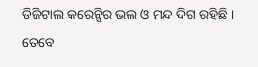ଡିଜିଟାଲ କରେନ୍ସିର ଭଲ ଓ ମନ୍ଦ ଦିଗ ରହିଛି । ତେବେ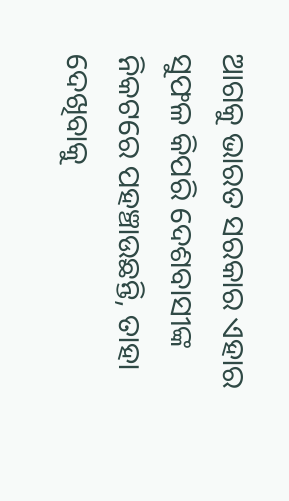ଆଗକୁ ଭାରତ ସରକାର ଏହାର ସୁଫଳ କିପରି ଦେଶବାସୀଙ୍କ ନିକଟରେ ପହଞ୍ଚାଉଛନ୍ତି, ତାହା ଦେଖିବାକୁ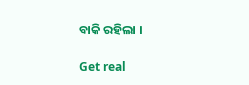ବାକି ରହିଲା ।

Get real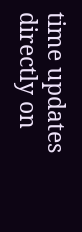time updates directly on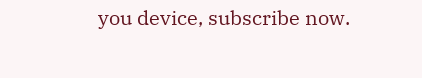you device, subscribe now.